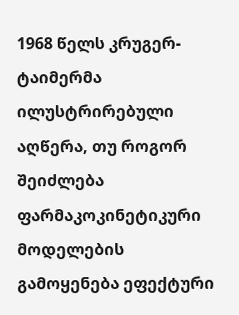1968 წელს კრუგერ-ტაიმერმა ილუსტრირებული აღწერა, თუ როგორ შეიძლება ფარმაკოკინეტიკური მოდელების გამოყენება ეფექტური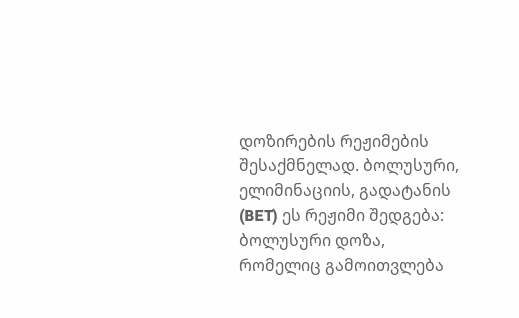დოზირების რეჟიმების შესაქმნელად. ბოლუსური, ელიმინაციის, გადატანის (BET) ეს რეჟიმი შედგება:
ბოლუსური დოზა, რომელიც გამოითვლება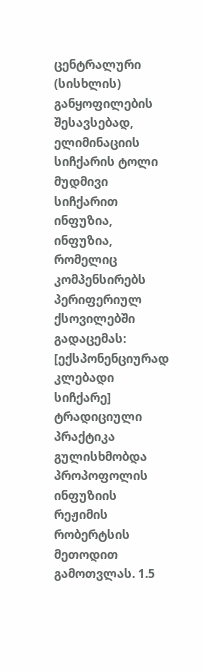ცენტრალური (სისხლის) განყოფილების შესავსებად,
ელიმინაციის სიჩქარის ტოლი მუდმივი სიჩქარით ინფუზია,
ინფუზია, რომელიც კომპენსირებს პერიფერიულ ქსოვილებში გადაცემას: [ექსპონენციურად კლებადი სიჩქარე]
ტრადიციული პრაქტიკა გულისხმობდა პროპოფოლის ინფუზიის რეჟიმის რობერტსის მეთოდით გამოთვლას. 1.5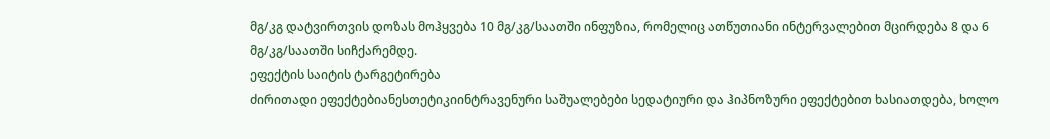მგ/კგ დატვირთვის დოზას მოჰყვება 10 მგ/კგ/საათში ინფუზია, რომელიც ათწუთიანი ინტერვალებით მცირდება 8 და 6 მგ/კგ/საათში სიჩქარემდე.
ეფექტის საიტის ტარგეტირება
ძირითადი ეფექტებიანესთეტიკიინტრავენური საშუალებები სედატიური და ჰიპნოზური ეფექტებით ხასიათდება, ხოლო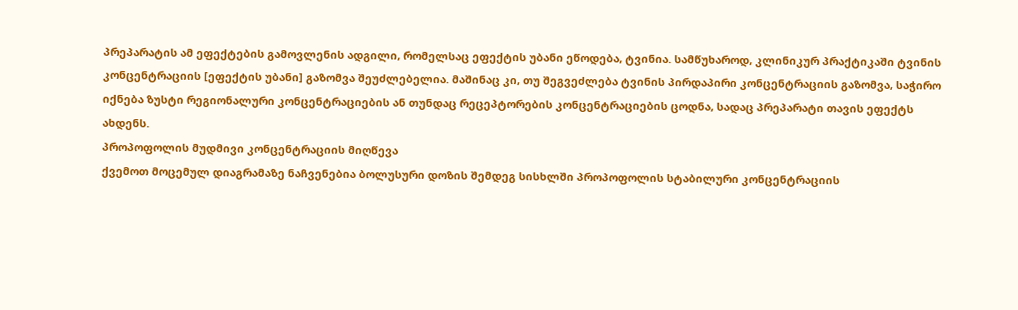პრეპარატის ამ ეფექტების გამოვლენის ადგილი, რომელსაც ეფექტის უბანი ეწოდება, ტვინია. სამწუხაროდ, კლინიკურ პრაქტიკაში ტვინის კონცენტრაციის [ეფექტის უბანი] გაზომვა შეუძლებელია. მაშინაც კი, თუ შეგვეძლება ტვინის პირდაპირი კონცენტრაციის გაზომვა, საჭირო იქნება ზუსტი რეგიონალური კონცენტრაციების ან თუნდაც რეცეპტორების კონცენტრაციების ცოდნა, სადაც პრეპარატი თავის ეფექტს ახდენს.
პროპოფოლის მუდმივი კონცენტრაციის მიღწევა
ქვემოთ მოცემულ დიაგრამაზე ნაჩვენებია ბოლუსური დოზის შემდეგ სისხლში პროპოფოლის სტაბილური კონცენტრაციის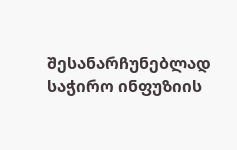შესანარჩუნებლად საჭირო ინფუზიის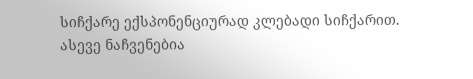სიჩქარე ექსპონენციურად კლებადი სიჩქარით. ასევე ნაჩვენებია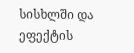სისხლში და ეფექტის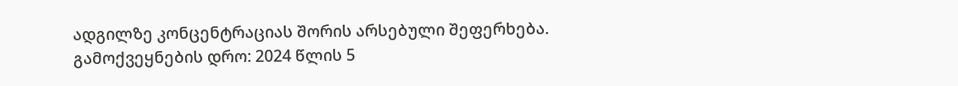ადგილზე კონცენტრაციას შორის არსებული შეფერხება.
გამოქვეყნების დრო: 2024 წლის 5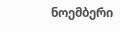ნოემბერი